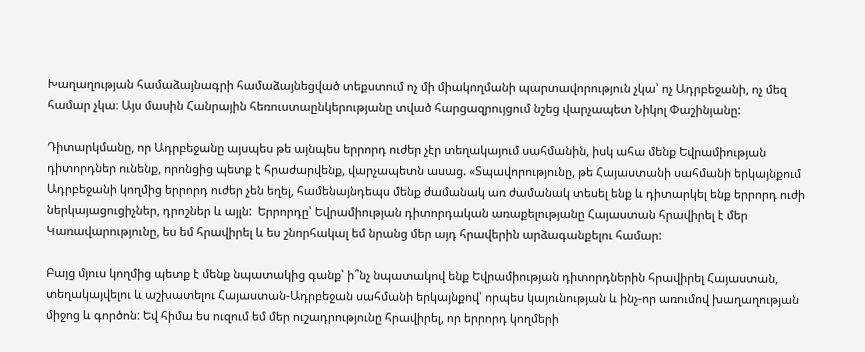Խաղաղության համաձայնագրի համաձայնեցված տեքստում ոչ մի միակողմանի պարտավորություն չկա՝ ոչ Ադրբեջանի, ոչ մեզ համար չկա։ Այս մասին Հանրային հեռուստաընկերությանը տված հարցազրույցում նշեց վարչապետ Նիկոլ Փաշինյանը:

Դիտարկմանը, որ Ադրբեջանը այսպես թե այնպես երրորդ ուժեր չէր տեղակայում սահմանին, իսկ ահա մենք Եվրամիության դիտորդներ ունենք, որոնցից պետք է հրաժարվենք, վարչապետն ասաց. «Տպավորությունը, թե Հայաստանի սահմանի երկայնքում Ադրբեջանի կողմից երրորդ ուժեր չեն եղել, համենայնդեպս մենք ժամանակ առ ժամանակ տեսել ենք և դիտարկել ենք երրորդ ուժի ներկայացուցիչներ, դրոշներ և այլն:  Երրորդը՝ Եվրամիության դիտորդական առաքելությանը Հայաստան հրավիրել է մեր Կառավարությունը, ես եմ հրավիրել և ես շնորհակալ եմ նրանց մեր այդ հրավերին արձագանքելու համար:

Բայց մյուս կողմից պետք է մենք նպատակից գանք՝ ի՞նչ նպատակով ենք Եվրամիության դիտորդներին հրավիրել Հայաստան, տեղակայվելու և աշխատելու Հայաստան-Ադրբեջան սահմանի երկայնքով՝ որպես կայունության և ինչ-որ առումով խաղաղության միջոց և գործոն: Եվ հիմա ես ուզում եմ մեր ուշադրությունը հրավիրել, որ երրորդ կողմերի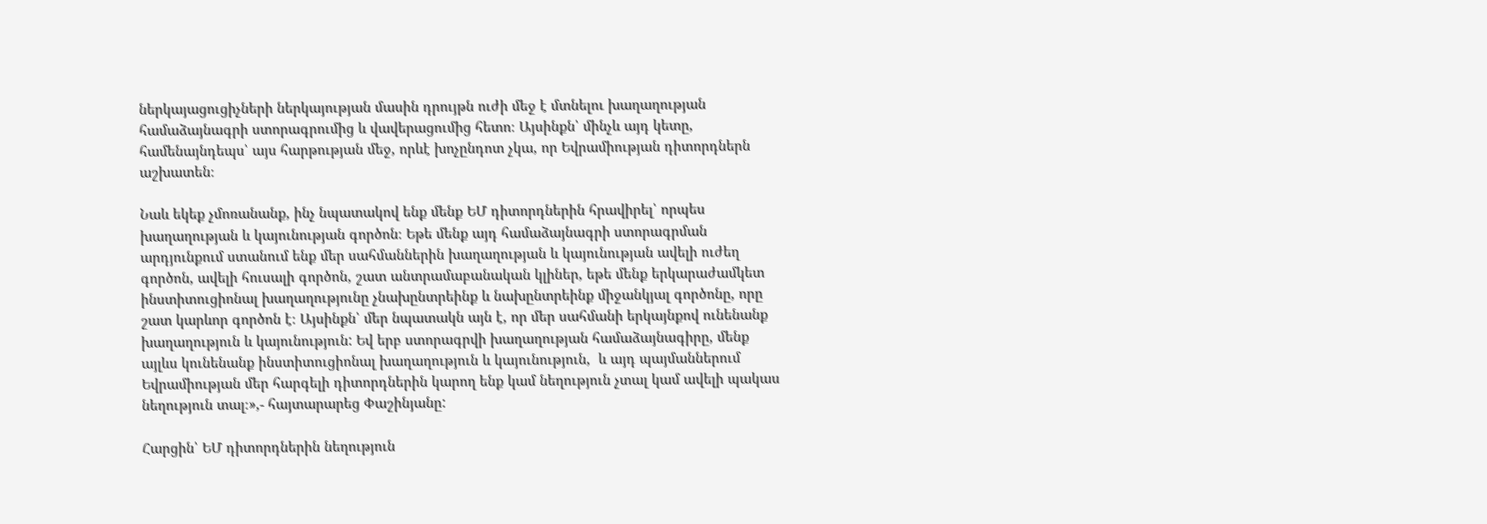ներկայացուցիչների ներկայության մասին դրույթն ուժի մեջ է մտնելու խաղաղության համաձայնագրի ստորագրումից և վավերացումից հետո։ Այսինքն՝ մինչև այդ կետը, համենայնդեպս՝ այս հարթության մեջ, որևէ խոչընդոտ չկա, որ Եվրամիության դիտորդներն աշխատեն։

Նաև եկեք չմոռանանք, ինչ նպատակով ենք մենք ԵՄ դիտորդներին հրավիրել՝ որպես  խաղաղության և կայունության գործոն։ Եթե մենք այդ համաձայնագրի ստորագրման արդյունքում ստանում ենք մեր սահմաններին խաղաղության և կայունության ավելի ուժեղ գործոն, ավելի հուսալի գործոն, շատ անտրամաբանական կլիներ, եթե մենք երկարաժամկետ ինստիտուցիոնալ խաղաղությունը չնախընտրեինք և նախընտրեինք միջանկյալ գործոնը, որը շատ կարևոր գործոն է։ Այսինքն՝ մեր նպատակն այն է, որ մեր սահմանի երկայնքով ունենանք խաղաղություն և կայունություն: Եվ երբ ստորագրվի խաղաղության համաձայնագիրը, մենք այլևս կունենանք ինստիտուցիոնալ խաղաղություն և կայունություն,  և այդ պայմաններում Եվրամիության մեր հարգելի դիտորդներին կարող ենք կամ նեղություն չտալ կամ ավելի պակաս նեղություն տալ։»,- հայտարարեց Փաշինյանը:

Հարցին՝ ԵՄ դիտորդներին նեղություն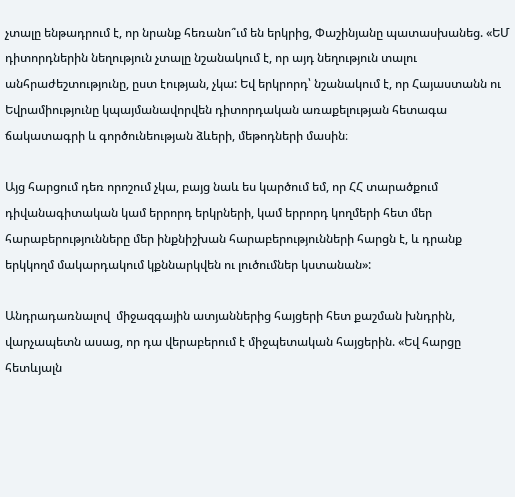չտալը ենթադրում է, որ նրանք հեռանո՞ւմ են երկրից, Փաշինյանը պատասխանեց. «ԵՄ դիտորդներին նեղություն չտալը նշանակում է, որ այդ նեղություն տալու անհրաժեշտությունը, ըստ էության, չկա: Եվ երկրորդ՝ նշանակում է, որ Հայաստանն ու Եվրամիությունը կպայմանավորվեն դիտորդական առաքելության հետագա ճակատագրի և գործունեության ձևերի, մեթոդների մասին։

Այց հարցում դեռ որոշում չկա, բայց նաև ես կարծում եմ, որ ՀՀ տարածքում դիվանագիտական կամ երրորդ երկրների, կամ երրորդ կողմերի հետ մեր հարաբերությունները մեր ինքնիշխան հարաբերությունների հարցն է, և դրանք երկկողմ մակարդակում կքննարկվեն ու լուծումներ կստանան»:

Անդրադառնալով  միջազգային ատյաններից հայցերի հետ քաշման խնդրին, վարչապետն ասաց, որ դա վերաբերում է միջպետական հայցերին. «Եվ հարցը հետևյալն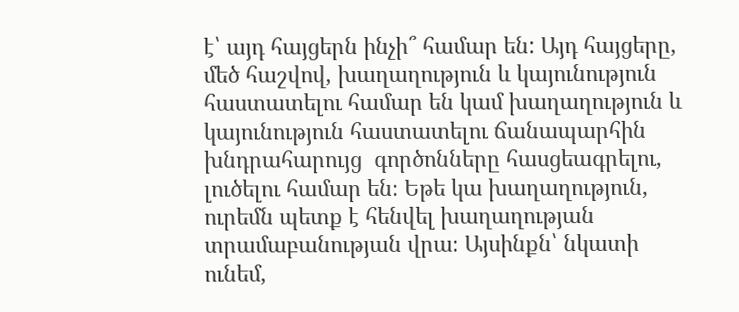է՝ այդ հայցերն ինչի՞ համար են: Այդ հայցերը, մեծ հաշվով, խաղաղություն և կայունություն հաստատելու համար են կամ խաղաղություն և կայունություն հաստատելու ճանապարհին խնդրահարույց  գործոնները հասցեագրելու, լուծելու համար են։ Եթե կա խաղաղություն, ուրեմն պետք է հենվել խաղաղության տրամաբանության վրա։ Այսինքն՝ նկատի ունեմ,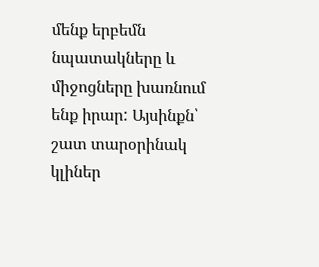մենք երբեմն նպատակները և միջոցները խառնում ենք իրար: Այսինքն՝ շատ տարօրինակ կլիներ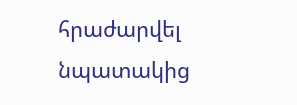հրաժարվել նպատակից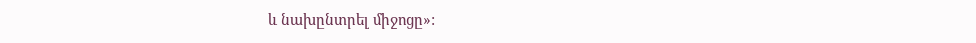և նախընտրել միջոցը»: